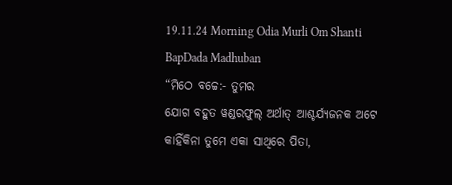19.11.24 Morning Odia Murli Om Shanti BapDada Madhuban
“ମିଠେ ବଚ୍ଚେ:- ତୁମର
ଯୋଗ ବହୁତ ୱଣ୍ଡରଫୁଲ୍ ଅର୍ଥାତ୍ ଆଶ୍ଚର୍ଯ୍ୟଜନକ ଅଟେ କାହିଁକିନା ତୁମେ ଏକା ସାଥିରେ ପିତା,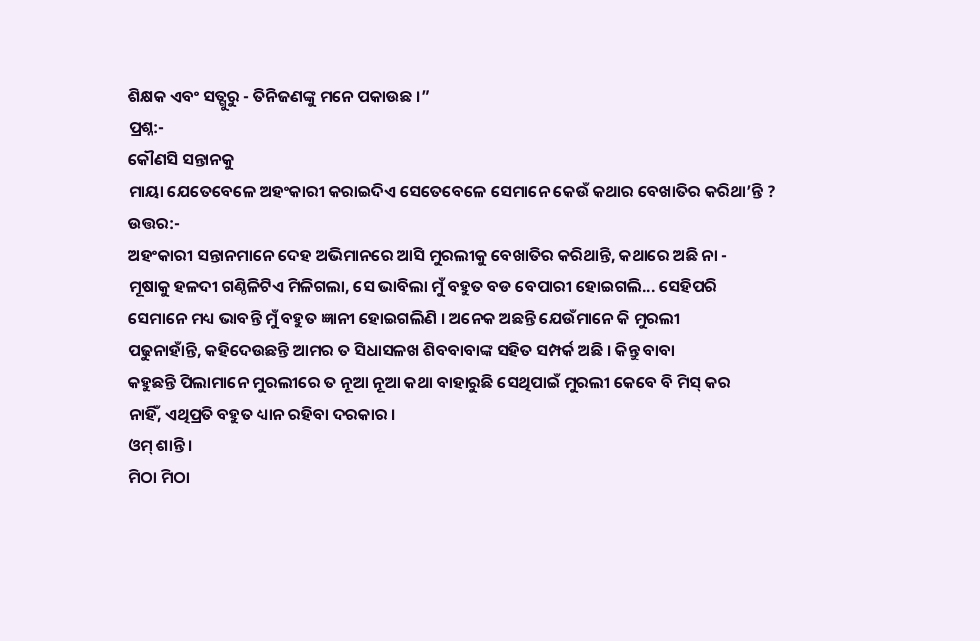ଶିକ୍ଷକ ଏବଂ ସତ୍ଗୁରୁ - ତିନିଜଣଙ୍କୁ ମନେ ପକାଉଛ ।”
ପ୍ରଶ୍ନ:-
କୌଣସି ସନ୍ତାନକୁ
ମାୟା ଯେତେବେଳେ ଅହଂକାରୀ କରାଇଦିଏ ସେତେବେଳେ ସେମାନେ କେଉଁ କଥାର ବେଖାତିର କରିଥା’ନ୍ତି ?
ଉତ୍ତର:-
ଅହଂକାରୀ ସନ୍ତାନମାନେ ଦେହ ଅଭିମାନରେ ଆସି ମୁରଲୀକୁ ବେଖାତିର କରିଥାନ୍ତି, କଥାରେ ଅଛି ନା -
ମୂଷାକୁ ହଳଦୀ ଗଣ୍ଠିଳିଟିଏ ମିଳିଗଲା, ସେ ଭାବିଲା ମୁଁ ବହୁତ ବଡ ବେପାରୀ ହୋଇଗଲି... ସେହିପରି
ସେମାନେ ମଧ୍ୟ ଭାବନ୍ତି ମୁଁ ବହୁତ ଜ୍ଞାନୀ ହୋଇଗଲିଣି । ଅନେକ ଅଛନ୍ତି ଯେଉଁମାନେ କି ମୁରଲୀ
ପଢୁନାହାଁନ୍ତି, କହିଦେଉଛନ୍ତି ଆମର ତ ସିଧାସଳଖ ଶିବବାବାଙ୍କ ସହିତ ସମ୍ପର୍କ ଅଛି । କିନ୍ତୁ ବାବା
କହୁଛନ୍ତି ପିଲାମାନେ ମୁରଲୀରେ ତ ନୂଆ ନୂଆ କଥା ବାହାରୁଛି ସେଥିପାଇଁ ମୁରଲୀ କେବେ ବି ମିସ୍ କର
ନାହିଁ, ଏଥିପ୍ରତି ବହୁତ ଧ୍ୟାନ ରହିବା ଦରକାର ।
ଓମ୍ ଶାନ୍ତି ।
ମିଠା ମିଠା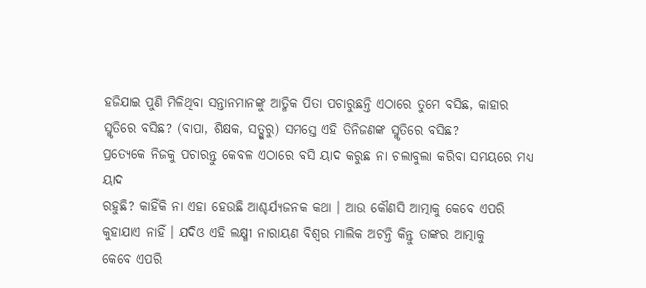ହଜିଯାଇ ପୁଣି ମିଳିଥିବା ସନ୍ତାନମାନଙ୍କୁ ଆତ୍ମିକ ପିତା ପଚାରୁଛନ୍ତି ଏଠାରେ ତୁମେ ବସିଛ, କାହାର
ସ୍ମୃତିରେ ବସିଛ? (ବାପା, ଶିକ୍ଷକ, ସତ୍ଗୁରୁ) ସମସ୍ତେ ଏହି ତିନିଜଣଙ୍କ ସ୍ମୃତିରେ ବସିଛ?
ପ୍ରତ୍ୟେକେ ନିଜକୁ ପଚାରନ୍ତୁ କେବଳ ଏଠାରେ ବସି ୟାଦ କରୁଛ ନା ଚଲାବୁଲା କରିବା ସମୟରେ ମଧ୍ୟ ୟାଦ
ରହୁଛି? କାହିଁକି ନା ଏହା ହେଉଛି ଆଶ୍ଚର୍ଯ୍ୟଜନକ କଥା । ଆଉ କୌଣସି ଆତ୍ମାକୁ କେବେ ଏପରି
କୁହାଯାଏ ନାହିଁ । ଯଦିଓ ଏହି ଲକ୍ଷ୍ମୀ ନାରାୟଣ ବିଶ୍ୱର ମାଲିକ ଅଟନ୍ତି କିନ୍ତୁ ତାଙ୍କର ଆତ୍ମାକୁ
କେବେ ଏପରି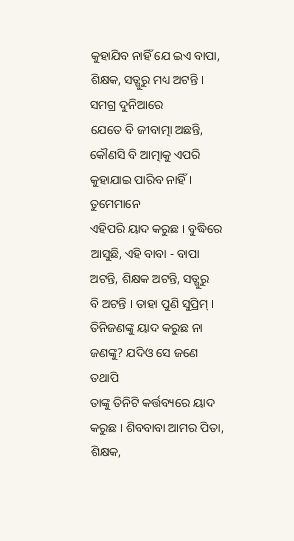କୁହାଯିବ ନାହିଁ ଯେ ଇଏ ବାପା, ଶିକ୍ଷକ, ସତ୍ଗୁରୁ ମଧ୍ୟ ଅଟନ୍ତି । ସମଗ୍ର ଦୁନିଆରେ
ଯେତେ ବି ଜୀବାତ୍ମା ଅଛନ୍ତି, କୌଣସି ବି ଆତ୍ମାକୁ ଏପରି କୁହାଯାଇ ପାରିବ ନାହିଁ । ତୁମେମାନେ
ଏହିପରି ୟାଦ କରୁଛ । ବୁଦ୍ଧିରେ ଆସୁଛି, ଏହି ବାବା - ବାପା ଅଟନ୍ତି, ଶିକ୍ଷକ ଅଟନ୍ତି, ସତ୍ଗୁରୁ
ବି ଅଟନ୍ତି । ତାହା ପୁଣି ସୁପ୍ରିମ୍ । ତିନିଜଣଙ୍କୁ ୟାଦ କରୁଛ ନା ଜଣଙ୍କୁ? ଯଦିଓ ସେ ଜଣେ ତଥାପି
ତାଙ୍କୁ ତିନିଟି କର୍ତ୍ତବ୍ୟରେ ୟାଦ କରୁଛ । ଶିବବାବା ଆମର ପିତା, ଶିକ୍ଷକ,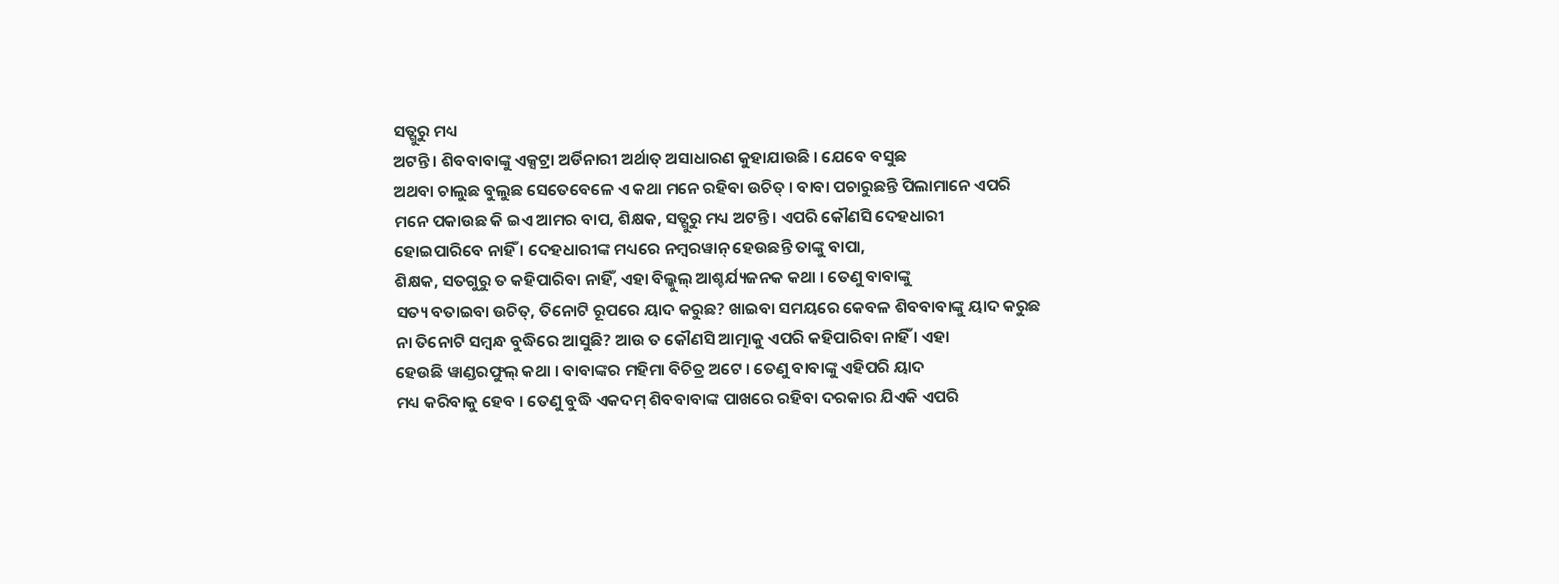ସତ୍ଗୁରୁ ମଧ୍ୟ
ଅଟନ୍ତି । ଶିବବାବାଙ୍କୁ ଏକ୍ସଟ୍ରା ଅର୍ଡିନାରୀ ଅର୍ଥାତ୍ ଅସାଧାରଣ କୁହାଯାଉଛି । ଯେବେ ବସୁଛ
ଅଥବା ଚାଲୁଛ ବୁଲୁଛ ସେତେବେଳେ ଏ କଥା ମନେ ରହିବା ଉଚିତ୍ । ବାବା ପଚାରୁଛନ୍ତି ପିଲାମାନେ ଏପରି
ମନେ ପକାଉଛ କି ଇଏ ଆମର ବାପ, ଶିକ୍ଷକ, ସତ୍ଗୁରୁ ମଧ୍ୟ ଅଟନ୍ତି । ଏପରି କୌଣସି ଦେହଧାରୀ
ହୋଇପାରିବେ ନାହିଁ । ଦେହଧାରୀଙ୍କ ମଧ୍ୟରେ ନମ୍ବରୱାନ୍ ହେଉଛନ୍ତି ତାଙ୍କୁ ବାପା,
ଶିକ୍ଷକ, ସତଗୁରୁ ତ କହିପାରିବା ନାହିଁ, ଏହା ବିଲ୍କୁଲ୍ ଆଶ୍ଚର୍ଯ୍ୟଜନକ କଥା । ତେଣୁ ବାବାଙ୍କୁ
ସତ୍ୟ ବତାଇବା ଉଚିତ୍, ତିନୋଟି ରୂପରେ ୟାଦ କରୁଛ? ଖାଇବା ସମୟରେ କେବଳ ଶିବବାବାଙ୍କୁ ୟାଦ କରୁଛ
ନା ତିନୋଟି ସମ୍ବନ୍ଧ ବୁଦ୍ଧିରେ ଆସୁଛି? ଆଉ ତ କୌଣସି ଆତ୍ମାକୁ ଏପରି କହିପାରିବା ନାହିଁ । ଏହା
ହେଉଛି ୱାଣ୍ଡରଫୁଲ୍ କଥା । ବାବାଙ୍କର ମହିମା ବିଚିତ୍ର ଅଟେ । ତେଣୁ ବାବାଙ୍କୁ ଏହିପରି ୟାଦ
ମଧ୍ୟ କରିବାକୁ ହେବ । ତେଣୁ ବୁଦ୍ଧି ଏକଦମ୍ ଶିବବାବାଙ୍କ ପାଖରେ ରହିବା ଦରକାର ଯିଏକି ଏପରି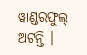ୱାଣ୍ଡରଫୁଲ୍
ଅଟନ୍ତି ।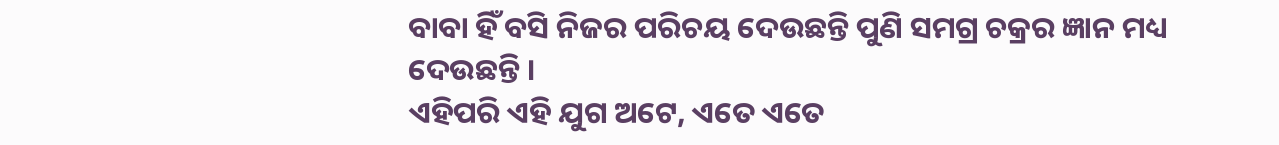ବାବା ହିଁ ବସି ନିଜର ପରିଚୟ ଦେଉଛନ୍ତି ପୁଣି ସମଗ୍ର ଚକ୍ରର ଜ୍ଞାନ ମଧ୍ୟ ଦେଉଛନ୍ତି ।
ଏହିପରି ଏହି ଯୁଗ ଅଟେ, ଏତେ ଏତେ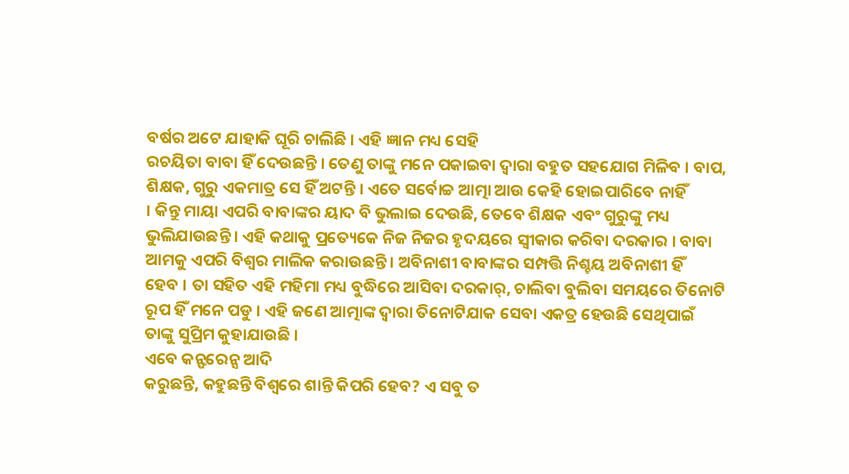ବର୍ଷର ଅଟେ ଯାହାକି ଘୂରି ଚାଲିଛି । ଏହି ଜ୍ଞାନ ମଧ୍ୟ ସେହି
ରଚୟିତା ବାବା ହିଁ ଦେଉଛନ୍ତି । ତେଣୁ ତାଙ୍କୁ ମନେ ପକାଇବା ଦ୍ୱାରା ବହୁତ ସହଯୋଗ ମିଳିବ । ବାପ,
ଶିକ୍ଷକ, ଗୁରୁ ଏକମାତ୍ର ସେ ହିଁ ଅଟନ୍ତି । ଏତେ ସର୍ବୋଚ୍ଚ ଆତ୍ମା ଆଉ କେହି ହୋଇପାରିବେ ନାହିଁ
। କିନ୍ତୁ ମାୟା ଏପରି ବାବାଙ୍କର ୟାଦ ବି ଭୁଲାଇ ଦେଉଛି, ତେବେ ଶିକ୍ଷକ ଏବଂ ଗୁରୁଙ୍କୁ ମଧ୍ୟ
ଭୁଲିଯାଉଛନ୍ତି । ଏହି କଥାକୁ ପ୍ରତ୍ୟେକେ ନିଜ ନିଜର ହୃଦୟରେ ସ୍ୱୀକାର କରିବା ଦରକାର । ବାବା
ଆମକୁ ଏପରି ବିଶ୍ୱର ମାଲିକ କରାଉଛନ୍ତି । ଅବିନାଶୀ ବାବାଙ୍କର ସମ୍ପତ୍ତି ନିଶ୍ଚୟ ଅବିନାଶୀ ହିଁ
ହେବ । ତା ସହିତ ଏହି ମହିମା ମଧ୍ୟ ବୁଦ୍ଧିରେ ଆସିବା ଦରକାର୍, ଚାଲିବା ବୁଲିବା ସମୟରେ ତିନୋଟି
ରୂପ ହିଁ ମନେ ପଡୁ । ଏହି ଜଣେ ଆତ୍ମାଙ୍କ ଦ୍ୱାରା ତିନୋଟିଯାକ ସେବା ଏକତ୍ର ହେଉଛି ସେଥିପାଇଁ
ତାଙ୍କୁ ସୁପ୍ରିମ କୁହାଯାଉଛି ।
ଏବେ କନ୍ଫରେନ୍ସ ଆଦି
କରୁଛନ୍ତି, କହୁଛନ୍ତି ବିଶ୍ୱରେ ଶାନ୍ତି କିପରି ହେବ? ଏ ସବୁ ତ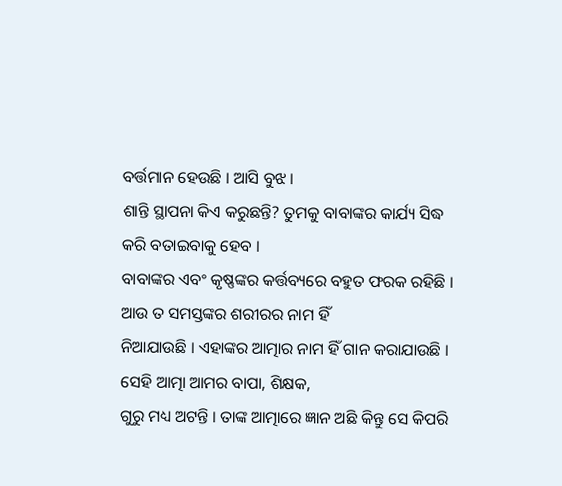ବର୍ତ୍ତମାନ ହେଉଛି । ଆସି ବୁଝ ।
ଶାନ୍ତି ସ୍ଥାପନା କିଏ କରୁଛନ୍ତି? ତୁମକୁ ବାବାଙ୍କର କାର୍ଯ୍ୟ ସିଦ୍ଧ କରି ବତାଇବାକୁ ହେବ ।
ବାବାଙ୍କର ଏବଂ କୃଷ୍ଣଙ୍କର କର୍ତ୍ତବ୍ୟରେ ବହୁତ ଫରକ ରହିଛି । ଆଉ ତ ସମସ୍ତଙ୍କର ଶରୀରର ନାମ ହିଁ
ନିଆଯାଉଛି । ଏହାଙ୍କର ଆତ୍ମାର ନାମ ହିଁ ଗାନ କରାଯାଉଛି । ସେହି ଆତ୍ମା ଆମର ବାପା, ଶିକ୍ଷକ,
ଗୁରୁ ମଧ୍ୟ ଅଟନ୍ତି । ତାଙ୍କ ଆତ୍ମାରେ ଜ୍ଞାନ ଅଛି କିନ୍ତୁ ସେ କିପରି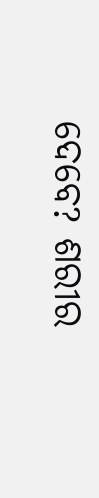ଦେବେ? ଶରୀର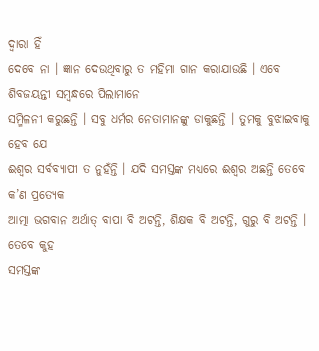ଦ୍ୱାରା ହିଁ
ଦେବେ ନା । ଜ୍ଞାନ ଦେଉଥିବାରୁ ତ ମହିମା ଗାନ କରାଯାଉଛି । ଏବେ ଶିବଜୟନ୍ତୀ ସମ୍ବନ୍ଧରେ ପିଲାମାନେ
ସମ୍ମିଳନୀ କରୁଛନ୍ତି । ସବୁ ଧର୍ମର ନେତାମାନଙ୍କୁ ଡାକୁଛନ୍ତି । ତୁମକୁ ବୁଝାଇବାକୁ ହେବ ଯେ
ଈଶ୍ୱର ସର୍ବବ୍ୟାପୀ ତ ନୁହଁନ୍ତି । ଯଦି ସମସ୍ତଙ୍କ ମଧ୍ୟରେ ଈଶ୍ୱର ଅଛନ୍ତି ତେବେ କ’ଣ ପ୍ରତ୍ୟେକ
ଆତ୍ମା ଭଗବାନ ଅର୍ଥାତ୍ ବାପା ବି ଅଟନ୍ତି, ଶିକ୍ଷକ ବି ଅଟନ୍ତି, ଗୁରୁ ବି ଅଟନ୍ତି । ତେବେ କୁହ
ସମସ୍ତଙ୍କ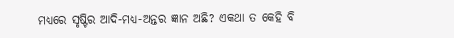ମଧ୍ୟରେ ସୃଷ୍ଟିର ଆଦି-ମଧ୍ୟ-ଅନ୍ତର ଜ୍ଞାନ ଅଛି? ଏକଥା ତ କେହି ବି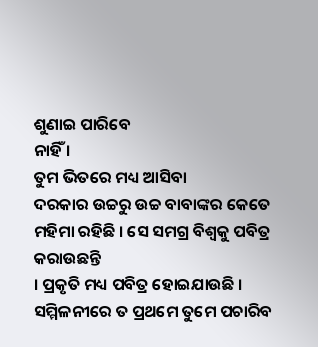ଶୁଣାଇ ପାରିବେ
ନାହିଁ ।
ତୁମ ଭିତରେ ମଧ୍ୟ ଆସିବା
ଦରକାର ଉଚ୍ଚରୁ ଉଚ୍ଚ ବାବାଙ୍କର କେତେ ମହିମା ରହିଛି । ସେ ସମଗ୍ର ବିଶ୍ୱକୁ ପବିତ୍ର କରାଉଛନ୍ତି
। ପ୍ରକୃତି ମଧ୍ୟ ପବିତ୍ର ହୋଇଯାଉଛି । ସମ୍ମିଳନୀରେ ତ ପ୍ରଥମେ ତୁମେ ପଚାରିବ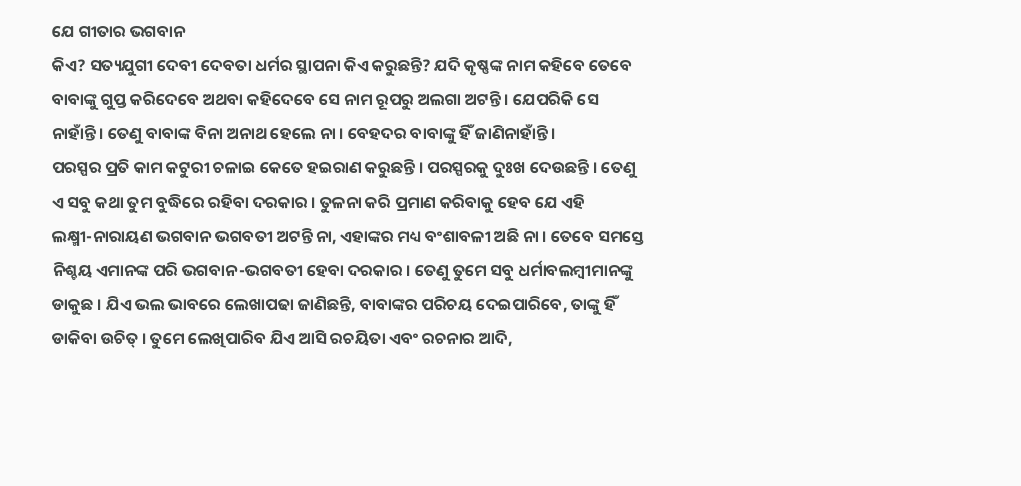ଯେ ଗୀତାର ଭଗବାନ
କିଏ? ସତ୍ୟଯୁଗୀ ଦେବୀ ଦେବତା ଧର୍ମର ସ୍ଥାପନା କିଏ କରୁଛନ୍ତି? ଯଦି କୃଷ୍ଣଙ୍କ ନାମ କହିବେ ତେବେ
ବାବାଙ୍କୁ ଗୁପ୍ତ କରିଦେବେ ଅଥବା କହିଦେବେ ସେ ନାମ ରୂପରୁ ଅଲଗା ଅଟନ୍ତି । ଯେପରିକି ସେ
ନାହାଁନ୍ତି । ତେଣୁ ବାବାଙ୍କ ବିନା ଅନାଥ ହେଲେ ନା । ବେହଦର ବାବାଙ୍କୁ ହିଁ ଜାଣିନାହାଁନ୍ତି ।
ପରସ୍ପର ପ୍ରତି କାମ କଟୁରୀ ଚଳାଇ କେତେ ହଇରାଣ କରୁଛନ୍ତି । ପରସ୍ପରକୁ ଦୁଃଖ ଦେଉଛନ୍ତି । ତେଣୁ
ଏ ସବୁ କଥା ତୁମ ବୁଦ୍ଧିରେ ରହିବା ଦରକାର । ତୁଳନା କରି ପ୍ରମାଣ କରିବାକୁ ହେବ ଯେ ଏହି
ଲକ୍ଷ୍ମୀ-ନାରାୟଣ ଭଗବାନ ଭଗବତୀ ଅଟନ୍ତି ନା, ଏହାଙ୍କର ମଧ୍ୟ ବଂଶାବଳୀ ଅଛି ନା । ତେବେ ସମସ୍ତେ
ନିଶ୍ଚୟ ଏମାନଙ୍କ ପରି ଭଗବାନ-ଭଗବତୀ ହେବା ଦରକାର । ତେଣୁ ତୁମେ ସବୁ ଧର୍ମାବଲମ୍ବୀମାନଙ୍କୁ
ଡାକୁଛ । ଯିଏ ଭଲ ଭାବରେ ଲେଖାପଢା ଜାଣିଛନ୍ତି, ବାବାଙ୍କର ପରିଚୟ ଦେଇପାରିବେ, ତାଙ୍କୁ ହିଁ
ଡାକିବା ଉଚିତ୍ । ତୁମେ ଲେଖିପାରିବ ଯିଏ ଆସି ରଚୟିତା ଏବଂ ରଚନାର ଆଦି,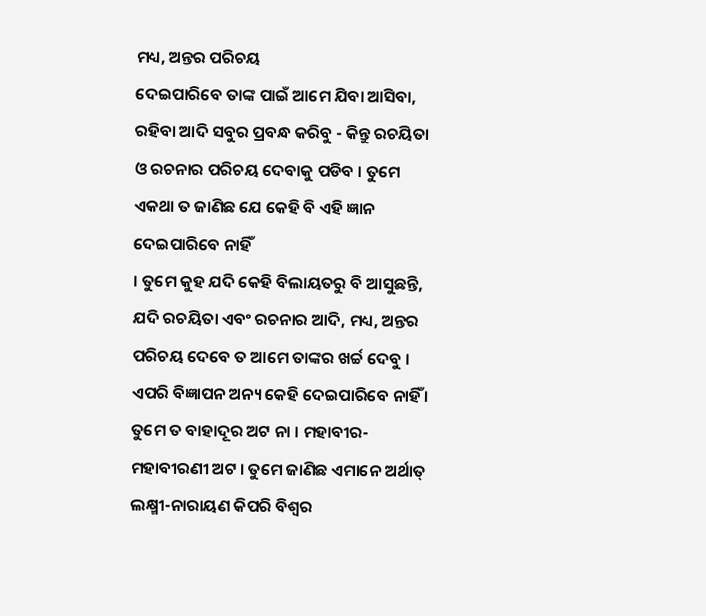ମଧ୍ୟ, ଅନ୍ତର ପରିଚୟ
ଦେଇପାରିବେ ତାଙ୍କ ପାଇଁ ଆମେ ଯିବା ଆସିବା, ରହିବା ଆଦି ସବୁର ପ୍ରବନ୍ଧ କରିବୁ - କିନ୍ତୁ ରଚୟିତା
ଓ ରଚନାର ପରିଚୟ ଦେବାକୁ ପଡିବ । ତୁମେ ଏକଥା ତ ଜାଣିଛ ଯେ କେହି ବି ଏହି ଜ୍ଞାନ ଦେଇପାରିବେ ନାହିଁ
। ତୁମେ କୁହ ଯଦି କେହି ବିଲାୟତରୁ ବି ଆସୁଛନ୍ତି, ଯଦି ରଚୟିତା ଏବଂ ରଚନାର ଆଦି, ମଧ୍ୟ, ଅନ୍ତର
ପରିଚୟ ଦେବେ ତ ଆମେ ତାଙ୍କର ଖର୍ଚ୍ଚ ଦେବୁ । ଏପରି ବିଜ୍ଞାପନ ଅନ୍ୟ କେହି ଦେଇପାରିବେ ନାହିଁ ।
ତୁମେ ତ ବାହାଦୂର ଅଟ ନା । ମହାବୀର-ମହାବୀରଣୀ ଅଟ । ତୁମେ ଜାଣିଛ ଏମାନେ ଅର୍ଥାତ୍
ଲକ୍ଷ୍ମୀ-ନାରାୟଣ କିପରି ବିଶ୍ୱର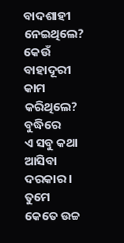ବାଦଶାହୀ ନେଇଥିଲେ? କେଉଁ ବାହାଦୂରୀ କାମ କରିଥିଲେ? ବୁଦ୍ଧିରେ
ଏ ସବୁ କଥା ଆସିବା ଦରକାର । ତୁମେ କେତେ ଉଚ୍ଚ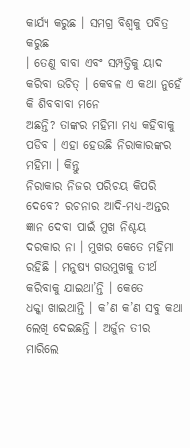କାର୍ଯ୍ୟ କରୁଛ । ସମଗ୍ର ବିଶ୍ୱକୁ ପବିତ୍ର କରୁଛ
। ତେଣୁ ବାବା ଏବଂ ସମ୍ପତ୍ତିକୁ ୟାଦ କରିବା ଉଚିତ୍ । କେବଳ ଏ କଥା ନୁହେଁ କି ଶିବବାବା ମନେ
ଅଛନ୍ତି? ତାଙ୍କର ମହିମା ମଧ୍ୟ କହିବାକୁ ପଡିବ । ଏହା ହେଉଛି ନିରାକାରଙ୍କର ମହିମା । କିନ୍ତୁ
ନିରାକାର ନିଜର ପରିଚୟ କିପରି ଦେବେ? ରଚନାର ଆଦି-ମଧ୍ୟ-ଅନ୍ତର ଜ୍ଞାନ ଦେବା ପାଇଁ ମୁଖ ନିଶ୍ଚୟ
ଦରକାର ନା । ମୁଖର କେତେ ମହିମା ରହିଛି । ମନୁଷ୍ୟ ଗଉମୁଖକୁ ତୀର୍ଥ କରିବାକୁ ଯାଇଥା’ନ୍ତି । କେତେ
ଧକ୍କା ଖାଇଥାନ୍ତି । କ’ଣ କ’ଣ ସବୁ କଥା ଲେଖି ଦେଇଛନ୍ତି । ଅର୍ଜୁନ ତୀର ମାରିଲେ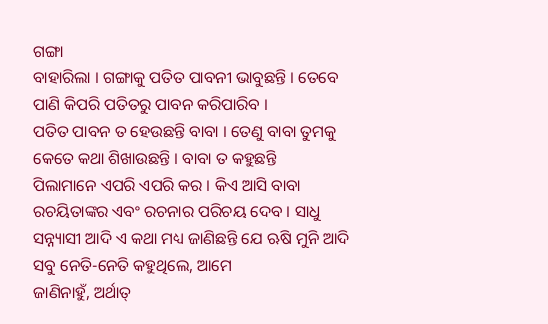ଗଙ୍ଗା
ବାହାରିଲା । ଗଙ୍ଗାକୁ ପତିତ ପାବନୀ ଭାବୁଛନ୍ତି । ତେବେ ପାଣି କିପରି ପତିତରୁ ପାବନ କରିପାରିବ ।
ପତିତ ପାବନ ତ ହେଉଛନ୍ତି ବାବା । ତେଣୁ ବାବା ତୁମକୁ କେତେ କଥା ଶିଖାଉଛନ୍ତି । ବାବା ତ କହୁଛନ୍ତି
ପିଲାମାନେ ଏପରି ଏପରି କର । କିଏ ଆସି ବାବା ରଚୟିତାଙ୍କର ଏବଂ ରଚନାର ପରିଚୟ ଦେବ । ସାଧୁ
ସନ୍ନ୍ୟାସୀ ଆଦି ଏ କଥା ମଧ୍ୟ ଜାଣିଛନ୍ତି ଯେ ଋଷି ମୁନି ଆଦି ସବୁ ନେତି-ନେତି କହୁଥିଲେ, ଆମେ
ଜାଣିନାହୁଁ, ଅର୍ଥାତ୍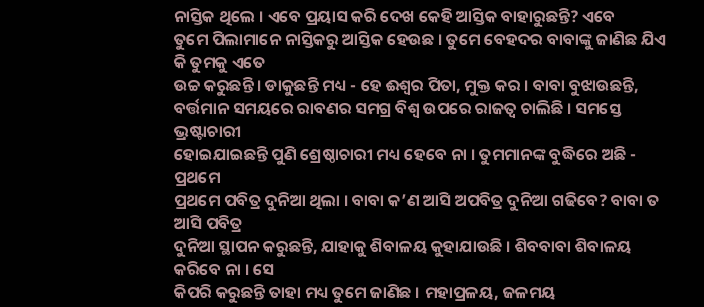ନାସ୍ତିକ ଥିଲେ । ଏବେ ପ୍ରୟାସ କରି ଦେଖ କେହି ଆସ୍ତିକ ବାହାରୁଛନ୍ତି? ଏବେ
ତୁମେ ପିଲାମାନେ ନାସ୍ତିକରୁ ଆସ୍ତିକ ହେଉଛ । ତୁମେ ବେହଦର ବାବାଙ୍କୁ ଜାଣିଛ ଯିଏ କି ତୁମକୁ ଏତେ
ଉଚ୍ଚ କରୁଛନ୍ତି । ଡାକୁଛନ୍ତି ମଧ୍ୟ - ହେ ଈଶ୍ୱର ପିତା, ମୁକ୍ତ କର । ବାବା ବୁଝାଉଛନ୍ତି,
ବର୍ତ୍ତମାନ ସମୟରେ ରାବଣର ସମଗ୍ର ବିଶ୍ୱ ଉପରେ ରାଜତ୍ୱ ଚାଲିଛି । ସମସ୍ତେ ଭ୍ରଷ୍ଟାଚାରୀ
ହୋଇଯାଇଛନ୍ତି ପୁଣି ଶ୍ରେଷ୍ଠାଚାରୀ ମଧ୍ୟ ହେବେ ନା । ତୁମମାନଙ୍କ ବୁଦ୍ଧିରେ ଅଛି - ପ୍ରଥମେ
ପ୍ରଥମେ ପବିତ୍ର ଦୁନିଆ ଥିଲା । ବାବା କ’ଣ ଆସି ଅପବିତ୍ର ଦୁନିଆ ଗଢିବେ? ବାବା ତ ଆସି ପବିତ୍ର
ଦୁନିଆ ସ୍ଥାପନ କରୁଛନ୍ତି, ଯାହାକୁ ଶିବାଳୟ କୁହାଯାଉଛି । ଶିବବାବା ଶିବାଳୟ କରିବେ ନା । ସେ
କିପରି କରୁଛନ୍ତି ତାହା ମଧ୍ୟ ତୁମେ ଜାଣିଛ । ମହାପ୍ରଳୟ, ଜଳମୟ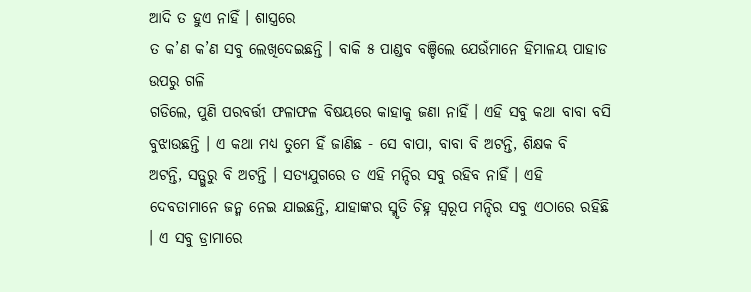ଆଦି ତ ହୁଏ ନାହିଁ । ଶାସ୍ତ୍ରରେ
ତ କ’ଣ କ’ଣ ସବୁ ଲେଖିଦେଇଛନ୍ତି । ବାକି ୫ ପାଣ୍ଡବ ବଞ୍ଚିଲେ ଯେଉଁମାନେ ହିମାଳୟ ପାହାଡ ଉପରୁ ଗଳି
ଗଡିଲେ, ପୁଣି ପରବର୍ତ୍ତୀ ଫଳାଫଳ ବିଷୟରେ କାହାକୁ ଜଣା ନାହିଁ । ଏହି ସବୁ କଥା ବାବା ବସି
ବୁଝାଉଛନ୍ତି । ଏ କଥା ମଧ୍ୟ ତୁମେ ହିଁ ଜାଣିଛ - ସେ ବାପା, ବାବା ବି ଅଟନ୍ତି, ଶିକ୍ଷକ ବି
ଅଟନ୍ତି, ସତ୍ଗୁରୁ ବି ଅଟନ୍ତି । ସତ୍ୟଯୁଗରେ ତ ଏହି ମନ୍ଦିର ସବୁ ରହିବ ନାହିଁ । ଏହି
ଦେବତାମାନେ ଜନ୍ମ ନେଇ ଯାଇଛନ୍ତି, ଯାହାଙ୍କର ସ୍ମୃତି ଚିହ୍ନ ସ୍ୱରୂପ ମନ୍ଦିର ସବୁ ଏଠାରେ ରହିଛି
। ଏ ସବୁ ଡ୍ରାମାରେ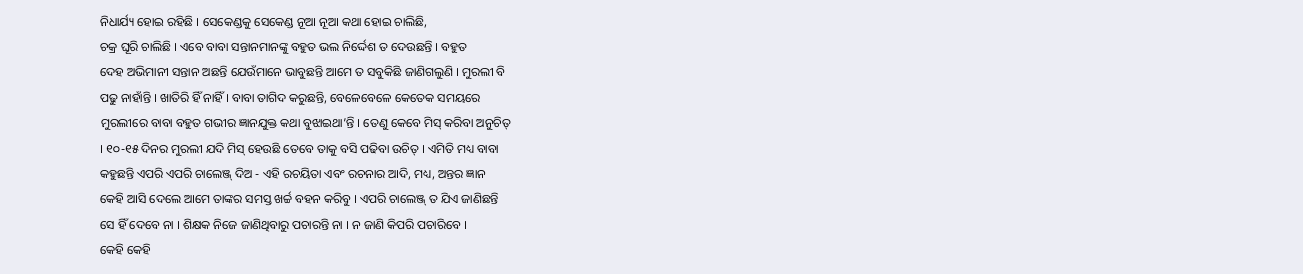ନିଧାର୍ଯ୍ୟ ହୋଇ ରହିଛି । ସେକେଣ୍ଡକୁ ସେକେଣ୍ଡ ନୂଆ ନୂଆ କଥା ହୋଇ ଚାଲିଛି,
ଚକ୍ର ଘୂରି ଚାଲିଛି । ଏବେ ବାବା ସନ୍ତାନମାନଙ୍କୁ ବହୁତ ଭଲ ନିର୍ଦ୍ଦେଶ ତ ଦେଉଛନ୍ତି । ବହୁତ
ଦେହ ଅଭିମାନୀ ସନ୍ତାନ ଅଛନ୍ତି ଯେଉଁମାନେ ଭାବୁଛନ୍ତି ଆମେ ତ ସବୁକିଛି ଜାଣିଗଲୁଣି । ମୁରଲୀ ବି
ପଢୁ ନାହାଁନ୍ତି । ଖାତିରି ହିଁ ନାହିଁ । ବାବା ତାଗିଦ କରୁଛନ୍ତି, ବେଳେବେଳେ କେତେକ ସମୟରେ
ମୁରଲୀରେ ବାବା ବହୁତ ଗଭୀର ଜ୍ଞାନଯୁକ୍ତ କଥା ବୁଝାଇଥା’ନ୍ତି । ତେଣୁ କେବେ ମିସ୍ କରିବା ଅନୁଚିତ୍
। ୧୦-୧୫ ଦିନର ମୁରଲୀ ଯଦି ମିସ୍ ହେଉଛି ତେବେ ତାକୁ ବସି ପଢିବା ଉଚିତ୍ । ଏମିତି ମଧ୍ୟ ବାବା
କହୁଛନ୍ତି ଏପରି ଏପରି ଚାଲେଞ୍ଜ୍ ଦିଅ - ଏହି ରଚୟିତା ଏବଂ ରଚନାର ଆଦି, ମଧ୍ୟ, ଅନ୍ତର ଜ୍ଞାନ
କେହି ଆସି ଦେଲେ ଆମେ ତାଙ୍କର ସମସ୍ତ ଖର୍ଚ୍ଚ ବହନ କରିବୁ । ଏପରି ଚାଲେଞ୍ଜ୍ ତ ଯିଏ ଜାଣିଛନ୍ତି
ସେ ହିଁ ଦେବେ ନା । ଶିକ୍ଷକ ନିଜେ ଜାଣିଥିବାରୁ ପଚାରନ୍ତି ନା । ନ ଜାଣି କିପରି ପଚାରିବେ ।
କେହି କେହି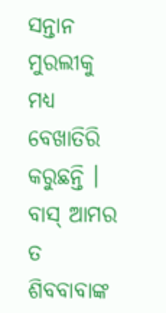ସନ୍ତାନ
ମୁରଲୀକୁ ମଧ୍ୟ ବେଖାତିରି କରୁଛନ୍ତି । ବାସ୍ ଆମର ତ ଶିବବାବାଙ୍କ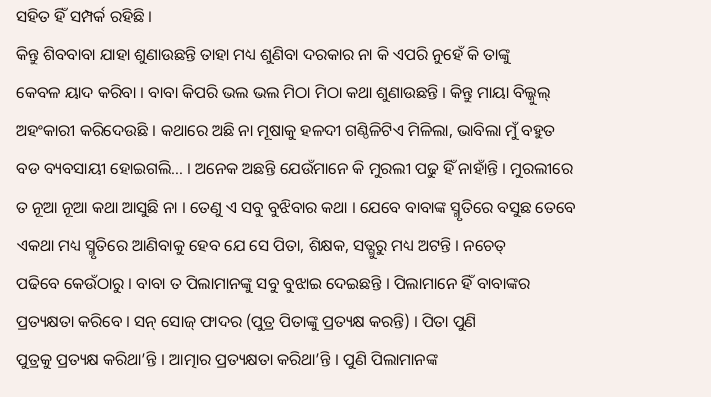ସହିତ ହିଁ ସମ୍ପର୍କ ରହିଛି ।
କିନ୍ତୁ ଶିବବାବା ଯାହା ଶୁଣାଉଛନ୍ତି ତାହା ମଧ୍ୟ ଶୁଣିବା ଦରକାର ନା କି ଏପରି ନୁହେଁ କି ତାଙ୍କୁ
କେବଳ ୟାଦ କରିବା । ବାବା କିପରି ଭଲ ଭଲ ମିଠା ମିଠା କଥା ଶୁଣାଉଛନ୍ତି । କିନ୍ତୁ ମାୟା ବିଲ୍କୁଲ୍
ଅହଂକାରୀ କରିଦେଉଛି । କଥାରେ ଅଛି ନା ମୂଷାକୁ ହଳଦୀ ଗଣ୍ଠିଳିଟିଏ ମିଳିଲା, ଭାବିଲା ମୁଁ ବହୁତ
ବଡ ବ୍ୟବସାୟୀ ହୋଇଗଲି... । ଅନେକ ଅଛନ୍ତି ଯେଉଁମାନେ କି ମୁରଲୀ ପଢୁ ହିଁ ନାହାଁନ୍ତି । ମୁରଲୀରେ
ତ ନୂଆ ନୂଆ କଥା ଆସୁଛି ନା । ତେଣୁ ଏ ସବୁ ବୁଝିବାର କଥା । ଯେବେ ବାବାଙ୍କ ସ୍ମୃତିରେ ବସୁଛ ତେବେ
ଏକଥା ମଧ୍ୟ ସ୍ମୃତିରେ ଆଣିବାକୁ ହେବ ଯେ ସେ ପିତା, ଶିକ୍ଷକ, ସତ୍ଗୁରୁ ମଧ୍ୟ ଅଟନ୍ତି । ନଚେତ୍
ପଢିବେ କେଉଁଠାରୁ । ବାବା ତ ପିଲାମାନଙ୍କୁ ସବୁ ବୁଝାଇ ଦେଇଛନ୍ତି । ପିଲାମାନେ ହିଁ ବାବାଙ୍କର
ପ୍ରତ୍ୟକ୍ଷତା କରିବେ । ସନ୍ ସୋଜ୍ ଫାଦର (ପୁତ୍ର ପିତାଙ୍କୁ ପ୍ରତ୍ୟକ୍ଷ କରନ୍ତି) । ପିତା ପୁଣି
ପୁତ୍ରକୁ ପ୍ରତ୍ୟକ୍ଷ କରିଥା’ନ୍ତି । ଆତ୍ମାର ପ୍ରତ୍ୟକ୍ଷତା କରିଥା’ନ୍ତି । ପୁଣି ପିଲାମାନଙ୍କ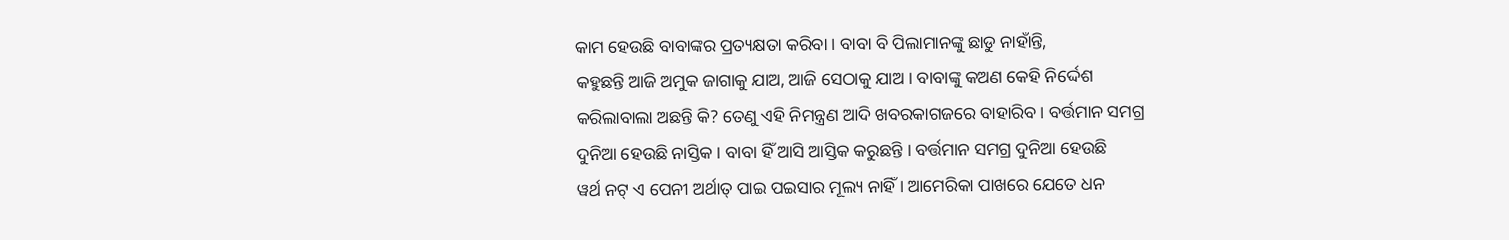କାମ ହେଉଛି ବାବାଙ୍କର ପ୍ରତ୍ୟକ୍ଷତା କରିବା । ବାବା ବି ପିଲାମାନଙ୍କୁ ଛାଡୁ ନାହାଁନ୍ତି,
କହୁଛନ୍ତି ଆଜି ଅମୁକ ଜାଗାକୁ ଯାଅ, ଆଜି ସେଠାକୁ ଯାଅ । ବାବାଙ୍କୁ କଅଣ କେହି ନିର୍ଦ୍ଦେଶ
କରିଲାବାଲା ଅଛନ୍ତି କି? ତେଣୁ ଏହି ନିମନ୍ତ୍ରଣ ଆଦି ଖବରକାଗଜରେ ବାହାରିବ । ବର୍ତ୍ତମାନ ସମଗ୍ର
ଦୁନିଆ ହେଉଛି ନାସ୍ତିକ । ବାବା ହିଁ ଆସି ଆସ୍ତିକ କରୁଛନ୍ତି । ବର୍ତ୍ତମାନ ସମଗ୍ର ଦୁନିଆ ହେଉଛି
ୱର୍ଥ ନଟ୍ ଏ ପେନୀ ଅର୍ଥାତ୍ ପାଇ ପଇସାର ମୂଲ୍ୟ ନାହିଁ । ଆମେରିକା ପାଖରେ ଯେତେ ଧନ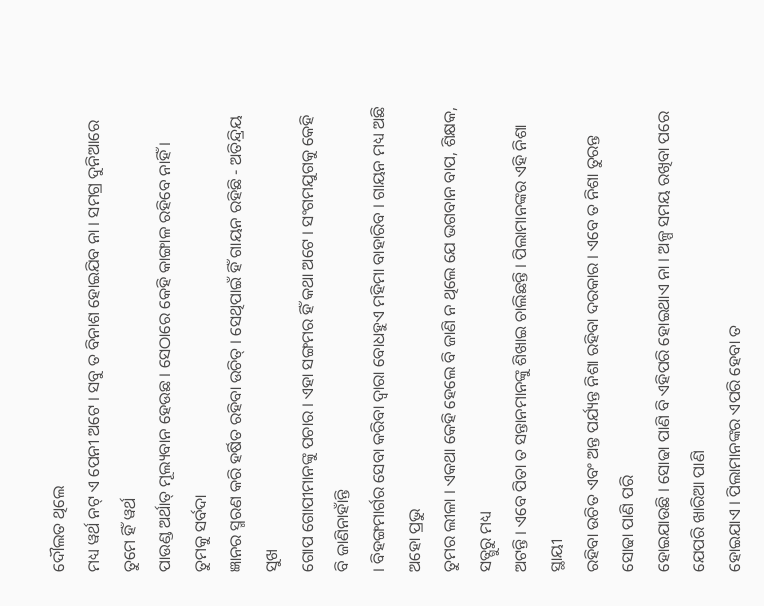ଦୌଲତ ଥିଲେ
ମଧ୍ୟ ୱର୍ଥ ନଟ୍ ଏ ପେନୀ ଅଟେ । ସବୁ ତ ବିନାଶ ହୋଇଯିବ ନା । ସମଗ୍ର ଦୁନିଆରେ ତୁମେ ହିଁ ୱର୍ଥ
ପାଉଣ୍ଡ ଅର୍ଥାତ୍ ମୂଲ୍ୟବାନ ହେଉଛ । ସେଠାରେ କେହି କାଙ୍ଗାଳ ରହିବେ ନାହିଁ । ତୁମକୁ ସର୍ବଦା
ଜ୍ଞାନର ସ୍ମରଣ କରି ହର୍ଷିତ ରହିବା ଉଚିତ୍ । ସେଥିପାଇଁ ହିଁ ଗାୟନ ରହିଛି - ଅତିନ୍ଦ୍ରିୟ ସୁଖ
ଗୋପ ଗୋପୀମାନଙ୍କୁ ପଚାର । ଏହା ସଙ୍ଗମର ହିଁ କଥା ଅଟେ । ସଂଗମଯୁଗକୁ କେହି ବି ଜାଣିନାହାଁନ୍ତି
। ବିହଙ୍ଗମାର୍ଗର ସେବା କରିବା ଦ୍ୱାରା ବୋଧହୁଏ ମହିମା ବାହାରିବ । ଗାୟନ ମଧ୍ୟ ଅଛି ଅହୋ ପ୍ରଭୁ
ତୁମର ଲୀଳା । ଏକଥା କେହି ହେଲେ ବି ଜାଣି ନ ଥିଲେ ଯେ ଭଗବାନ ବାପ, ଶିକ୍ଷକ, ସତ୍ଗୁରୁ ମଧ୍ୟ
ଅଟନ୍ତି । ଏବେ ପିତା ତ ସନ୍ତାନମାନଙ୍କୁ ଶିଖାଇ ଚାଲିଛନ୍ତି । ପିଲାମାନଙ୍କର ଏହି ନିଶା ସ୍ଥାୟୀ
ରହିବା ଉଚିତ ଏବଂ ଅନ୍ତ ପର୍ଯ୍ୟନ୍ତ ନିଶା ରହିବା ଦରକାର । ଏବେ ତ ନିଶା ତୁରନ୍ତ ସୋଢା ପାଣି ପରି
ହୋଇଯାଉଛି । ସୋଢା ପାଣି ବି ଏହିପରି ହୋଇଥାଏ ନା । ଅଳ୍ପ ସମୟ ରଖିବା ପରେ ଯେପରି ଖାରିଆ ପାଣି
ହୋଇଯାଏ । ପିଲାମାନଙ୍କର ଏପରି ହେବା ତ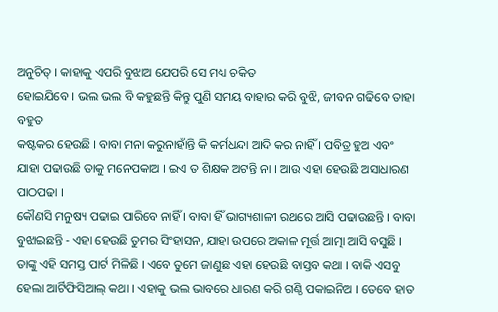ଅନୁଚିତ୍ । କାହାକୁ ଏପରି ବୁଝାଅ ଯେପରି ସେ ମଧ୍ୟ ଚକିତ
ହୋଇଯିବେ । ଭଲ ଭଲ ବି କହୁଛନ୍ତି କିନ୍ତୁ ପୁଣି ସମୟ ବାହାର କରି ବୁଝି, ଜୀବନ ଗଢିବେ ତାହା ବହୁତ
କଷ୍ଟକର ହେଉଛି । ବାବା ମନା କରୁନାହାଁନ୍ତି କି କର୍ମଧନ୍ଦା ଆଦି କର ନାହିଁ । ପବିତ୍ର ହୁଅ ଏବଂ
ଯାହା ପଢାଉଛି ତାକୁ ମନେପକାଅ । ଇଏ ତ ଶିକ୍ଷକ ଅଟନ୍ତି ନା । ଆଉ ଏହା ହେଉଛି ଅସାଧାରଣ ପାଠପଢା ।
କୌଣସି ମନୁଷ୍ୟ ପଢାଇ ପାରିବେ ନାହିଁ । ବାବା ହିଁ ଭାଗ୍ୟଶାଳୀ ରଥରେ ଆସି ପଢାଉଛନ୍ତି । ବାବା
ବୁଝାଇଛନ୍ତି - ଏହା ହେଉଛି ତୁମର ସିଂହାସନ, ଯାହା ଉପରେ ଅକାଳ ମୂର୍ତ୍ତ ଆତ୍ମା ଆସି ବସୁଛି ।
ତାଙ୍କୁ ଏହି ସମସ୍ତ ପାର୍ଟ ମିଳିଛି । ଏବେ ତୁମେ ଜାଣୁଛ ଏହା ହେଉଛି ବାସ୍ତବ କଥା । ବାକି ଏସବୁ
ହେଲା ଆର୍ଟିଫିସିଆଲ୍ କଥା । ଏହାକୁ ଭଲ ଭାବରେ ଧାରଣ କରି ଗଣ୍ଠି ପକାଇନିଅ । ତେବେ ହାତ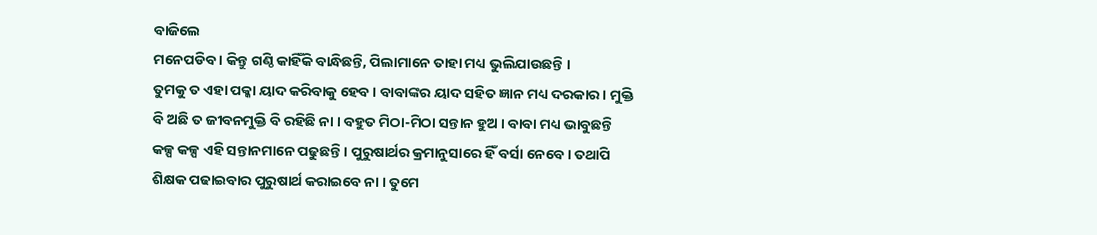ବାଜିଲେ
ମନେପଡିବ । କିନ୍ତୁ ଗଣ୍ଠି କାହିଁକି ବାନ୍ଧିଛନ୍ତି, ପିଲାମାନେ ତାହା ମଧ୍ୟ ଭୁଲିଯାଉଛନ୍ତି ।
ତୁମକୁ ତ ଏହା ପକ୍କା ୟାଦ କରିବାକୁ ହେବ । ବାବାଙ୍କର ୟାଦ ସହିତ ଜ୍ଞାନ ମଧ୍ୟ ଦରକାର । ମୁକ୍ତି
ବି ଅଛି ତ ଜୀବନମୁକ୍ତି ବି ରହିଛି ନା । ବହୁତ ମିଠା-ମିଠା ସନ୍ତାନ ହୁଅ । ବାବା ମଧ୍ୟ ଭାବୁଛନ୍ତି
କଳ୍ପ କଳ୍ପ ଏହି ସନ୍ତାନମାନେ ପଢୁଛନ୍ତି । ପୁରୁଷାର୍ଥର କ୍ରମାନୁସାରେ ହିଁ ବର୍ସା ନେବେ । ତଥାପି
ଶିକ୍ଷକ ପଢାଇବାର ପୁରୁଷାର୍ଥ କରାଇବେ ନା । ତୁମେ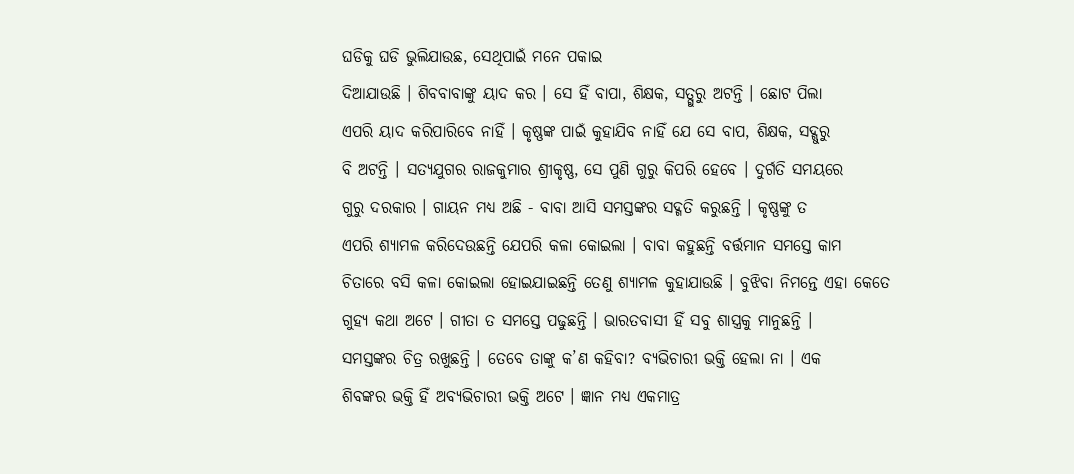ଘଡିକୁ ଘଡି ଭୁଲିଯାଉଛ, ସେଥିପାଇଁ ମନେ ପକାଇ
ଦିଆଯାଉଛି । ଶିବବାବାଙ୍କୁ ୟାଦ କର । ସେ ହିଁ ବାପା, ଶିକ୍ଷକ, ସତ୍ଗୁରୁ ଅଟନ୍ତି । ଛୋଟ ପିଲା
ଏପରି ୟାଦ କରିପାରିବେ ନାହିଁ । କୃଷ୍ଣଙ୍କ ପାଇଁ କୁହାଯିବ ନାହିଁ ଯେ ସେ ବାପ, ଶିକ୍ଷକ, ସଦ୍ଗୁରୁ
ବି ଅଟନ୍ତି । ସତ୍ୟଯୁଗର ରାଜକୁମାର ଶ୍ରୀକୃଷ୍ଣ, ସେ ପୁଣି ଗୁରୁ କିପରି ହେବେ । ଦୁର୍ଗତି ସମୟରେ
ଗୁରୁ ଦରକାର । ଗାୟନ ମଧ୍ୟ ଅଛି - ବାବା ଆସି ସମସ୍ତଙ୍କର ସଦ୍ଗତି କରୁଛନ୍ତି । କୃଷ୍ଣଙ୍କୁ ତ
ଏପରି ଶ୍ୟାମଳ କରିଦେଉଛନ୍ତି ଯେପରି କଳା କୋଇଲା । ବାବା କହୁଛନ୍ତି ବର୍ତ୍ତମାନ ସମସ୍ତେ କାମ
ଚିତାରେ ବସି କଳା କୋଇଲା ହୋଇଯାଇଛନ୍ତି ତେଣୁ ଶ୍ୟାମଳ କୁହାଯାଉଛି । ବୁଝିବା ନିମନ୍ତେ ଏହା କେତେ
ଗୁହ୍ୟ କଥା ଅଟେ । ଗୀତା ତ ସମସ୍ତେ ପଢୁଛନ୍ତି । ଭାରତବାସୀ ହିଁ ସବୁ ଶାସ୍ତ୍ରକୁ ମାନୁଛନ୍ତି ।
ସମସ୍ତଙ୍କର ଚିତ୍ର ରଖୁଛନ୍ତି । ତେବେ ତାଙ୍କୁ କ’ଣ କହିବା? ବ୍ୟଭିଚାରୀ ଭକ୍ତି ହେଲା ନା । ଏକ
ଶିବଙ୍କର ଭକ୍ତି ହିଁ ଅବ୍ୟଭିଚାରୀ ଭକ୍ତି ଅଟେ । ଜ୍ଞାନ ମଧ୍ୟ ଏକମାତ୍ର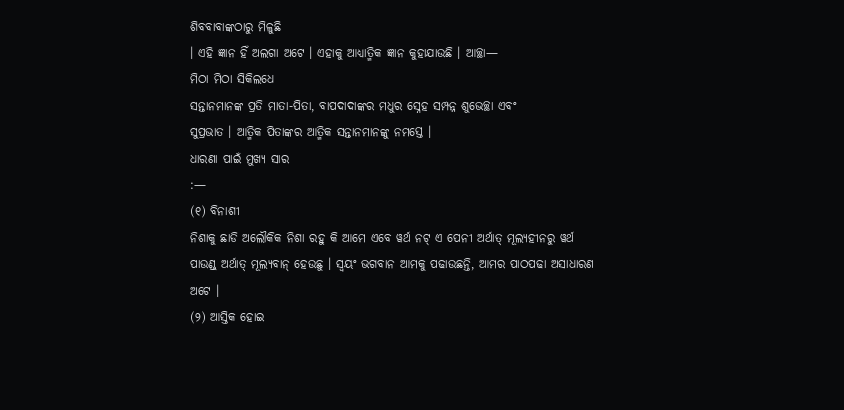ଶିବବାବାଙ୍କଠାରୁ ମିଳୁଛି
। ଏହି ଜ୍ଞାନ ହିଁ ଅଲଗା ଅଟେ । ଏହାକୁ ଆଧ୍ୟାତ୍ମିକ ଜ୍ଞାନ କୁହାଯାଉଛି । ଆଚ୍ଛା—
ମିଠା ମିଠା ସିକିଲଧେ
ସନ୍ତାନମାନଙ୍କ ପ୍ରତି ମାତା-ପିତା, ବାପଦାଦାଙ୍କର ମଧୁର ସ୍ନେହ ସମ୍ପନ୍ନ ଶୁଭେଚ୍ଛା ଏବଂ
ସୁପ୍ରଭାତ । ଆତ୍ମିକ ପିତାଙ୍କର ଆତ୍ମିକ ସନ୍ତାନମାନଙ୍କୁ ନମସ୍ତେ ।
ଧାରଣା ପାଇଁ ମୁଖ୍ୟ ସାର
:—
(୧) ବିନାଶୀ
ନିଶାକୁ ଛାଡି ଅଲୌକିକ ନିଶା ରହୁ କି ଆମେ ଏବେ ୱର୍ଥ ନଟ୍ ଏ ପେନୀ ଅର୍ଥାତ୍ ମୂଲ୍ୟହୀନରୁ ୱର୍ଥ
ପାଉଣ୍ଡ୍ ଅର୍ଥାତ୍ ମୂଲ୍ୟବାନ୍ ହେଉଛୁ । ସ୍ୱୟଂ ଭଗବାନ ଆମକୁ ପଢାଉଛନ୍ତି, ଆମର ପାଠପଢା ଅସାଧାରଣ
ଅଟେ ।
(୨) ଆସ୍ତିକ ହୋଇ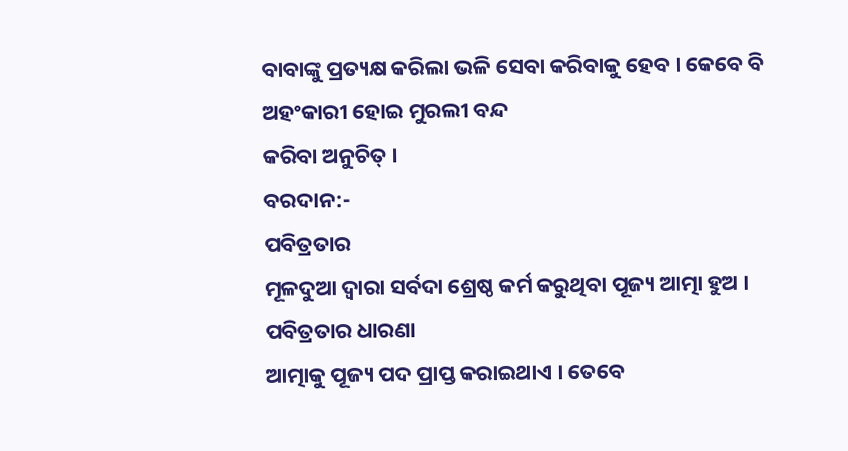ବାବାଙ୍କୁ ପ୍ରତ୍ୟକ୍ଷ କରିଲା ଭଳି ସେବା କରିବାକୁ ହେବ । କେବେ ବି ଅହଂକାରୀ ହୋଇ ମୁରଲୀ ବନ୍ଦ
କରିବା ଅନୁଚିତ୍ ।
ବରଦାନ:-
ପବିତ୍ରତାର
ମୂଳଦୁଆ ଦ୍ୱାରା ସର୍ବଦା ଶ୍ରେଷ୍ଠ କର୍ମ କରୁଥିବା ପୂଜ୍ୟ ଆତ୍ମା ହୁଅ ।
ପବିତ୍ରତାର ଧାରଣା
ଆତ୍ମାକୁ ପୂଜ୍ୟ ପଦ ପ୍ରାପ୍ତ କରାଇଥାଏ । ତେବେ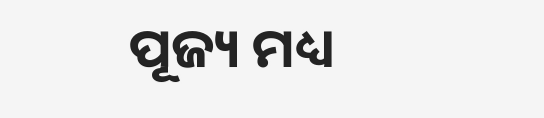ପୂଜ୍ୟ ମଧ୍ୟ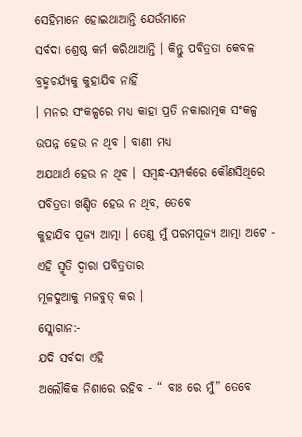ସେହିମାନେ ହୋଇଥାଆନ୍ତି ଯେଉଁମାନେ
ସର୍ବଦା ଶ୍ରେଷ୍ଠ କର୍ମ କରିଥାଆନ୍ତି । କିନ୍ତୁ ପବିତ୍ରତା କେବଳ ବ୍ରହ୍ମଚର୍ଯ୍ୟକୁ କୁହାଯିବ ନାହିଁ
। ମନର ସଂକଳ୍ପରେ ମଧ୍ୟ କାହା ପ୍ରତି ନକାରାତ୍ମକ ସଂକଳ୍ପ ଉପନ୍ନ ହେଉ ନ ଥିବ । ବାଣୀ ମଧ୍ୟ
ଅଯଥାର୍ଥ ହେଉ ନ ଥିବ । ସମ୍ବନ୍ଧ-ସମ୍ପର୍କରେ କୌଣସିଥିରେ ପବିତ୍ରତା ଖଣ୍ଡିତ ହେଉ ନ ଥିବ, ତେବେ
କୁହାଯିବ ପୂଜ୍ୟ ଆତ୍ମା । ତେଣୁ ମୁଁ ପରମପୂଜ୍ୟ ଆତ୍ମା ଅଟେ - ଏହି ସ୍ମୃତି ଦ୍ୱାରା ପବିତ୍ରତାର
ମୂଳଦୁଆକୁ ମଜବୁତ୍ କର ।
ସ୍ଲୋଗାନ:-
ଯଦି ସର୍ବଦା ଏହି
ଅଲୌକିକ ନିଶାରେ ରହିବ - “ ବାଃ ରେ ମୁଁ” ତେବେ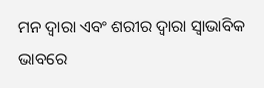ମନ ଦ୍ୱାରା ଏବଂ ଶରୀର ଦ୍ୱାରା ସ୍ୱାଭାବିକ ଭାବରେ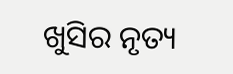ଖୁସିର ନୃତ୍ୟ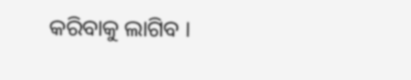କରିବାକୁ ଲାଗିବ ।